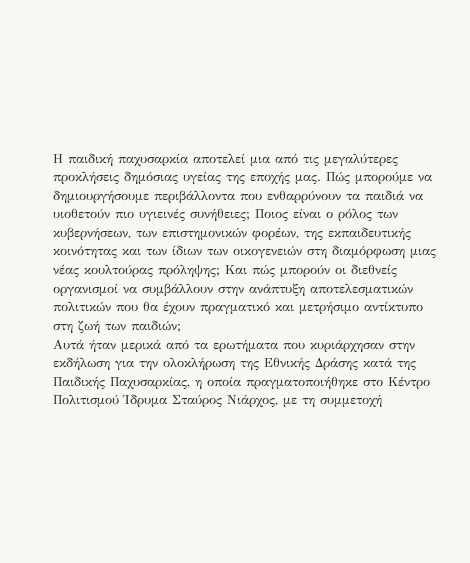Η παιδική παχυσαρκία αποτελεί μια από τις μεγαλύτερες προκλήσεις δημόσιας υγείας της εποχής μας. Πώς μπορούμε να δημιουργήσουμε περιβάλλοντα που ενθαρρύνουν τα παιδιά να υιοθετούν πιο υγιεινές συνήθειες; Ποιος είναι ο ρόλος των κυβερνήσεων, των επιστημονικών φορέων, της εκπαιδευτικής κοινότητας και των ίδιων των οικογενειών στη διαμόρφωση μιας νέας κουλτούρας πρόληψης; Και πώς μπορούν οι διεθνείς οργανισμοί να συμβάλλουν στην ανάπτυξη αποτελεσματικών πολιτικών που θα έχουν πραγματικό και μετρήσιμο αντίκτυπο στη ζωή των παιδιών;
Αυτά ήταν μερικά από τα ερωτήματα που κυριάρχησαν στην εκδήλωση για την ολοκλήρωση της Εθνικής Δράσης κατά της Παιδικής Παχυσαρκίας, η οποία πραγματοποιήθηκε στο Κέντρο Πολιτισμού Ίδρυμα Σταύρος Νιάρχος, με τη συμμετοχή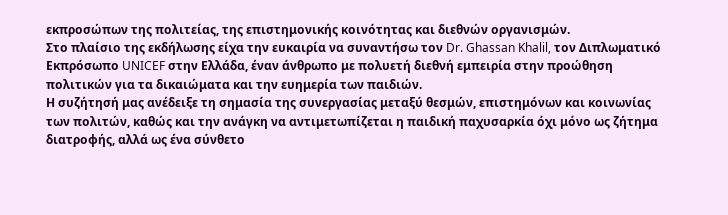εκπροσώπων της πολιτείας, της επιστημονικής κοινότητας και διεθνών οργανισμών.
Στο πλαίσιο της εκδήλωσης είχα την ευκαιρία να συναντήσω τον Dr. Ghassan Khalil, τον Διπλωματικό Εκπρόσωπο UNICEF στην Ελλάδα, έναν άνθρωπο με πολυετή διεθνή εμπειρία στην προώθηση πολιτικών για τα δικαιώματα και την ευημερία των παιδιών.
Η συζήτησή μας ανέδειξε τη σημασία της συνεργασίας μεταξύ θεσμών, επιστημόνων και κοινωνίας των πολιτών, καθώς και την ανάγκη να αντιμετωπίζεται η παιδική παχυσαρκία όχι μόνο ως ζήτημα διατροφής, αλλά ως ένα σύνθετο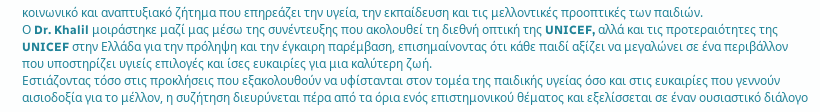κοινωνικό και αναπτυξιακό ζήτημα που επηρεάζει την υγεία, την εκπαίδευση και τις μελλοντικές προοπτικές των παιδιών.
Ο Dr. Khalil μοιράστηκε μαζί μας μέσω της συνέντευξης που ακολουθεί τη διεθνή οπτική της UNICEF, αλλά και τις προτεραιότητες της UNICEF στην Ελλάδα για την πρόληψη και την έγκαιρη παρέμβαση, επισημαίνοντας ότι κάθε παιδί αξίζει να μεγαλώνει σε ένα περιβάλλον που υποστηρίζει υγιείς επιλογές και ίσες ευκαιρίες για μια καλύτερη ζωή.
Εστιάζοντας τόσο στις προκλήσεις που εξακολουθούν να υφίστανται στον τομέα της παιδικής υγείας όσο και στις ευκαιρίες που γεννούν αισιοδοξία για το μέλλον, η συζήτηση διευρύνεται πέρα από τα όρια ενός επιστημονικού θέματος και εξελίσσεται σε έναν ουσιαστικό διάλογο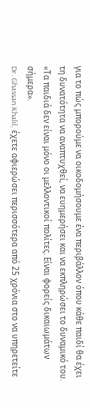για το πώς μπορούμε να οικοδομήσουμε ένα περιβάλλον όπου κάθε παιδί θα έχει τη δυνατότητα να αναπτυχθεί, να ευημερήσει και να εκπληρώσει το δυναμικό του.
«Τα παιδιά δεν είναι μόνο οι μελλοντικοί πολίτες. Είναι φορείς δικαιωμάτων σήμερα».
Dr. Ghassan Khalil, έχετε αφιερώσει περισσότερα από 25 χρόνια στο να υπηρετείτε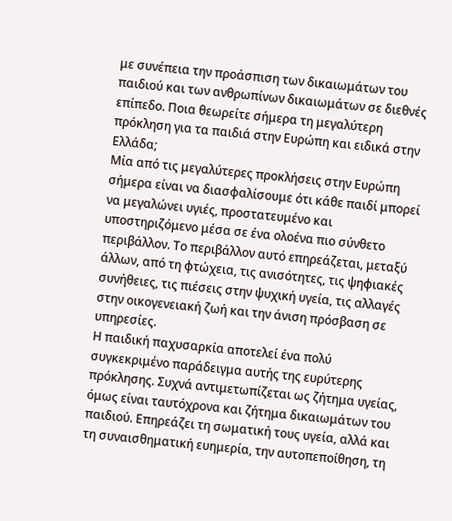με συνέπεια την προάσπιση των δικαιωμάτων του παιδιού και των ανθρωπίνων δικαιωμάτων σε διεθνές επίπεδο. Ποια θεωρείτε σήμερα τη μεγαλύτερη πρόκληση για τα παιδιά στην Ευρώπη και ειδικά στην Ελλάδα;
Μία από τις μεγαλύτερες προκλήσεις στην Ευρώπη σήμερα είναι να διασφαλίσουμε ότι κάθε παιδί μπορεί να μεγαλώνει υγιές, προστατευμένο και υποστηριζόμενο μέσα σε ένα ολοένα πιο σύνθετο περιβάλλον. Το περιβάλλον αυτό επηρεάζεται, μεταξύ άλλων, από τη φτώχεια, τις ανισότητες, τις ψηφιακές συνήθειες, τις πιέσεις στην ψυχική υγεία, τις αλλαγές στην οικογενειακή ζωή και την άνιση πρόσβαση σε υπηρεσίες.
Η παιδική παχυσαρκία αποτελεί ένα πολύ συγκεκριμένο παράδειγμα αυτής της ευρύτερης πρόκλησης. Συχνά αντιμετωπίζεται ως ζήτημα υγείας, όμως είναι ταυτόχρονα και ζήτημα δικαιωμάτων του παιδιού. Επηρεάζει τη σωματική τους υγεία, αλλά και τη συναισθηματική ευημερία, την αυτοπεποίθηση, τη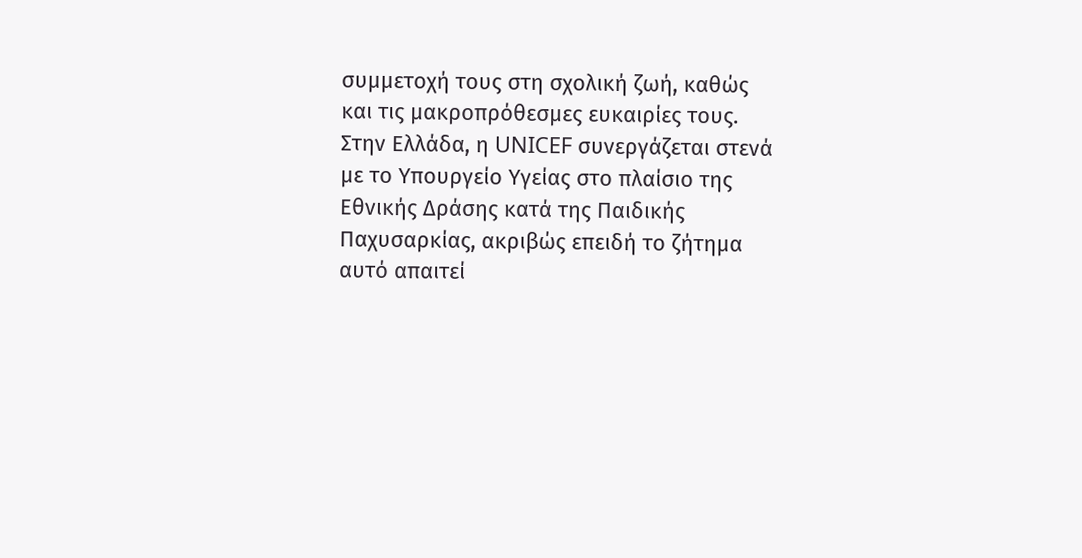συμμετοχή τους στη σχολική ζωή, καθώς και τις μακροπρόθεσμες ευκαιρίες τους.
Στην Ελλάδα, η UNICEF συνεργάζεται στενά με το Υπουργείο Υγείας στο πλαίσιο της Εθνικής Δράσης κατά της Παιδικής Παχυσαρκίας, ακριβώς επειδή το ζήτημα αυτό απαιτεί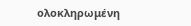ολοκληρωμένη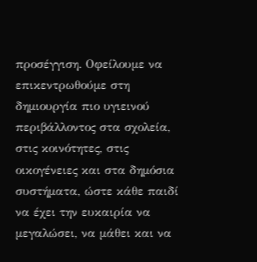προσέγγιση. Οφείλουμε να επικεντρωθούμε στη δημιουργία πιο υγιεινού περιβάλλοντος στα σχολεία, στις κοινότητες, στις οικογένειες και στα δημόσια συστήματα, ώστε κάθε παιδί να έχει την ευκαιρία να μεγαλώσει, να μάθει και να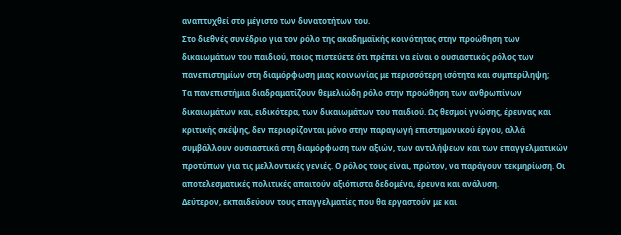αναπτυχθεί στο μέγιστο των δυνατοτήτων του.
Στο διεθνές συνέδριο για τον ρόλο της ακαδημαϊκής κοινότητας στην προώθηση των δικαιωμάτων του παιδιού, ποιος πιστεύετε ότι πρέπει να είναι ο ουσιαστικός ρόλος των πανεπιστημίων στη διαμόρφωση μιας κοινωνίας με περισσότερη ισότητα και συμπερίληψη;
Τα πανεπιστήμια διαδραματίζουν θεμελιώδη ρόλο στην προώθηση των ανθρωπίνων δικαιωμάτων και, ειδικότερα, των δικαιωμάτων του παιδιού. Ως θεσμοί γνώσης, έρευνας και κριτικής σκέψης, δεν περιορίζονται μόνο στην παραγωγή επιστημονικού έργου, αλλά συμβάλλουν ουσιαστικά στη διαμόρφωση των αξιών, των αντιλήψεων και των επαγγελματικών προτύπων για τις μελλοντικές γενιές. Ο ρόλος τους είναι, πρώτον, να παράγουν τεκμηρίωση. Οι αποτελεσματικές πολιτικές απαιτούν αξιόπιστα δεδομένα, έρευνα και ανάλυση.
Δεύτερον, εκπαιδεύουν τους επαγγελματίες που θα εργαστούν με και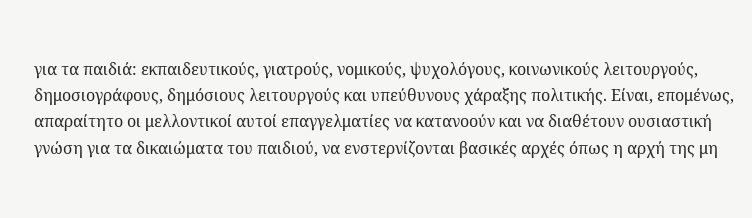για τα παιδιά: εκπαιδευτικούς, γιατρούς, νομικούς, ψυχολόγους, κοινωνικούς λειτουργούς, δημοσιογράφους, δημόσιους λειτουργούς και υπεύθυνους χάραξης πολιτικής. Είναι, επομένως, απαραίτητο οι μελλοντικοί αυτοί επαγγελματίες να κατανοούν και να διαθέτουν ουσιαστική γνώση για τα δικαιώματα του παιδιού, να ενστερνίζονται βασικές αρχές όπως η αρχή της μη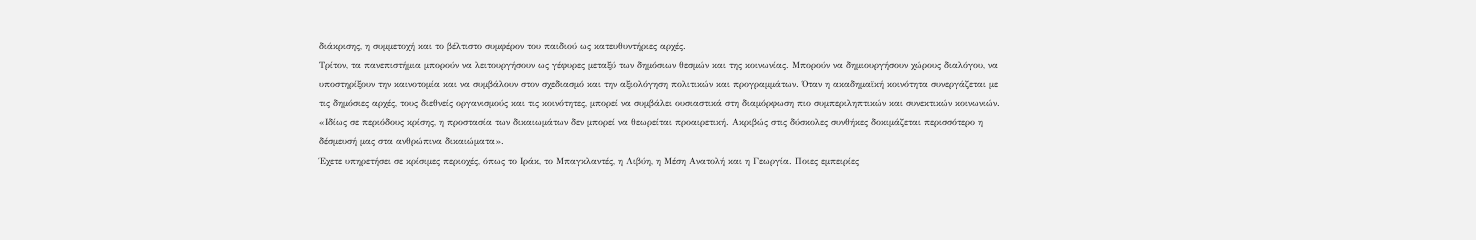διάκρισης, η συμμετοχή και το βέλτιστο συμφέρον του παιδιού ως κατευθυντήριες αρχές.
Τρίτον, τα πανεπιστήμια μπορούν να λειτουργήσουν ως γέφυρες μεταξύ των δημόσιων θεσμών και της κοινωνίας. Μπορούν να δημιουργήσουν χώρους διαλόγου, να υποστηρίξουν την καινοτομία και να συμβάλουν στον σχεδιασμό και την αξιολόγηση πολιτικών και προγραμμάτων. Όταν η ακαδημαϊκή κοινότητα συνεργάζεται με τις δημόσιες αρχές, τους διεθνείς οργανισμούς και τις κοινότητες, μπορεί να συμβάλει ουσιαστικά στη διαμόρφωση πιο συμπεριληπτικών και συνεκτικών κοινωνιών.
«Ιδίως σε περιόδους κρίσης, η προστασία των δικαιωμάτων δεν μπορεί να θεωρείται προαιρετική. Ακριβώς στις δύσκολες συνθήκες δοκιμάζεται περισσότερο η δέσμευσή μας στα ανθρώπινα δικαιώματα».
Έχετε υπηρετήσει σε κρίσιμες περιοχές, όπως το Ιράκ, το Μπαγκλαντές, η Λιβύη, η Μέση Ανατολή και η Γεωργία. Ποιες εμπειρίες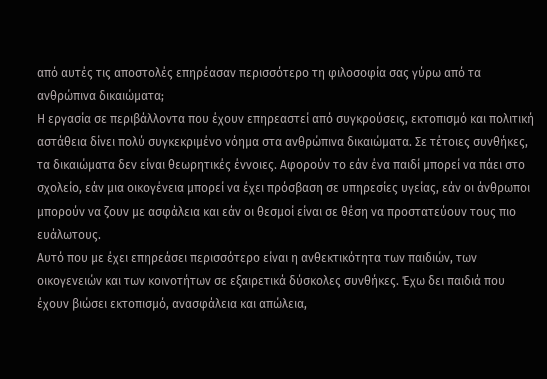από αυτές τις αποστολές επηρέασαν περισσότερο τη φιλοσοφία σας γύρω από τα ανθρώπινα δικαιώματα;
Η εργασία σε περιβάλλοντα που έχουν επηρεαστεί από συγκρούσεις, εκτοπισμό και πολιτική αστάθεια δίνει πολύ συγκεκριμένο νόημα στα ανθρώπινα δικαιώματα. Σε τέτοιες συνθήκες, τα δικαιώματα δεν είναι θεωρητικές έννοιες. Αφορούν το εάν ένα παιδί μπορεί να πάει στο σχολείο, εάν μια οικογένεια μπορεί να έχει πρόσβαση σε υπηρεσίες υγείας, εάν οι άνθρωποι μπορούν να ζουν με ασφάλεια και εάν οι θεσμοί είναι σε θέση να προστατεύουν τους πιο ευάλωτους.
Αυτό που με έχει επηρεάσει περισσότερο είναι η ανθεκτικότητα των παιδιών, των οικογενειών και των κοινοτήτων σε εξαιρετικά δύσκολες συνθήκες. Έχω δει παιδιά που έχουν βιώσει εκτοπισμό, ανασφάλεια και απώλεια,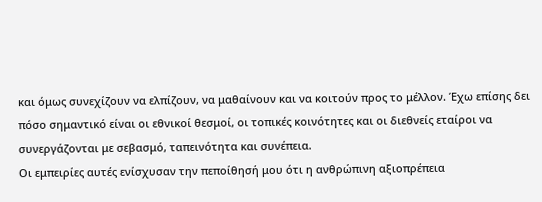και όμως συνεχίζουν να ελπίζουν, να μαθαίνουν και να κοιτούν προς το μέλλον. Έχω επίσης δει πόσο σημαντικό είναι οι εθνικοί θεσμοί, οι τοπικές κοινότητες και οι διεθνείς εταίροι να συνεργάζονται με σεβασμό, ταπεινότητα και συνέπεια.
Οι εμπειρίες αυτές ενίσχυσαν την πεποίθησή μου ότι η ανθρώπινη αξιοπρέπεια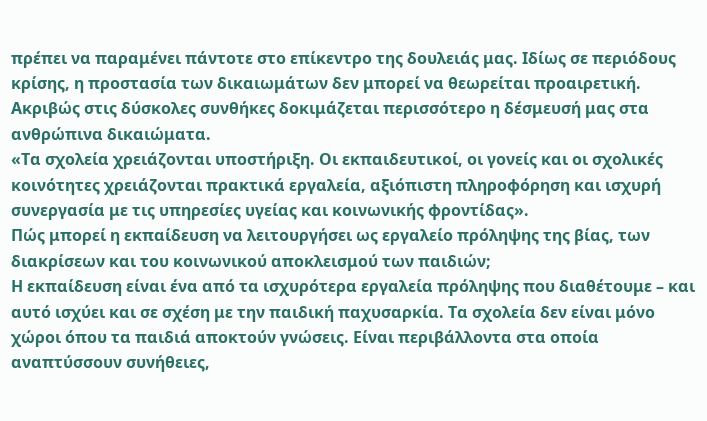πρέπει να παραμένει πάντοτε στο επίκεντρο της δουλειάς μας. Ιδίως σε περιόδους κρίσης, η προστασία των δικαιωμάτων δεν μπορεί να θεωρείται προαιρετική. Ακριβώς στις δύσκολες συνθήκες δοκιμάζεται περισσότερο η δέσμευσή μας στα ανθρώπινα δικαιώματα.
«Τα σχολεία χρειάζονται υποστήριξη. Οι εκπαιδευτικοί, οι γονείς και οι σχολικές κοινότητες χρειάζονται πρακτικά εργαλεία, αξιόπιστη πληροφόρηση και ισχυρή συνεργασία με τις υπηρεσίες υγείας και κοινωνικής φροντίδας».
Πώς μπορεί η εκπαίδευση να λειτουργήσει ως εργαλείο πρόληψης της βίας, των διακρίσεων και του κοινωνικού αποκλεισμού των παιδιών;
Η εκπαίδευση είναι ένα από τα ισχυρότερα εργαλεία πρόληψης που διαθέτουμε – και αυτό ισχύει και σε σχέση με την παιδική παχυσαρκία. Τα σχολεία δεν είναι μόνο χώροι όπου τα παιδιά αποκτούν γνώσεις. Είναι περιβάλλοντα στα οποία αναπτύσσουν συνήθειες,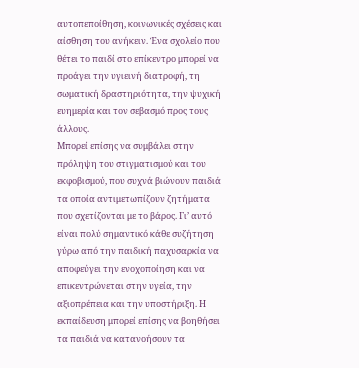αυτοπεποίθηση, κοινωνικές σχέσεις και αίσθηση του ανήκειν. Ένα σχολείο που θέτει το παιδί στο επίκεντρο μπορεί να προάγει την υγιεινή διατροφή, τη σωματική δραστηριότητα, την ψυχική ευημερία και τον σεβασμό προς τους άλλους.
Μπορεί επίσης να συμβάλει στην πρόληψη του στιγματισμού και του εκφοβισμού, που συχνά βιώνουν παιδιά τα οποία αντιμετωπίζουν ζητήματα που σχετίζονται με το βάρος. Γι’ αυτό είναι πολύ σημαντικό κάθε συζήτηση γύρω από την παιδική παχυσαρκία να αποφεύγει την ενοχοποίηση και να επικεντρώνεται στην υγεία, την αξιοπρέπεια και την υποστήριξη. Η εκπαίδευση μπορεί επίσης να βοηθήσει τα παιδιά να κατανοήσουν τα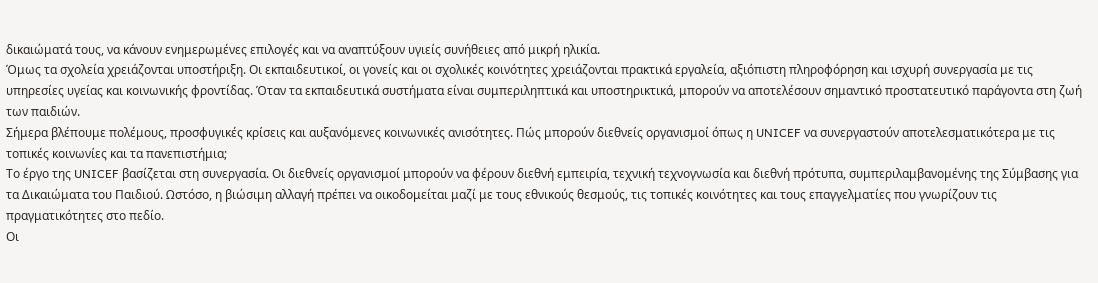δικαιώματά τους, να κάνουν ενημερωμένες επιλογές και να αναπτύξουν υγιείς συνήθειες από μικρή ηλικία.
Όμως τα σχολεία χρειάζονται υποστήριξη. Οι εκπαιδευτικοί, οι γονείς και οι σχολικές κοινότητες χρειάζονται πρακτικά εργαλεία, αξιόπιστη πληροφόρηση και ισχυρή συνεργασία με τις υπηρεσίες υγείας και κοινωνικής φροντίδας. Όταν τα εκπαιδευτικά συστήματα είναι συμπεριληπτικά και υποστηρικτικά, μπορούν να αποτελέσουν σημαντικό προστατευτικό παράγοντα στη ζωή των παιδιών.
Σήμερα βλέπουμε πολέμους, προσφυγικές κρίσεις και αυξανόμενες κοινωνικές ανισότητες. Πώς μπορούν διεθνείς οργανισμοί όπως η UNICEF να συνεργαστούν αποτελεσματικότερα με τις τοπικές κοινωνίες και τα πανεπιστήμια;
Το έργο της UNICEF βασίζεται στη συνεργασία. Οι διεθνείς οργανισμοί μπορούν να φέρουν διεθνή εμπειρία, τεχνική τεχνογνωσία και διεθνή πρότυπα, συμπεριλαμβανομένης της Σύμβασης για τα Δικαιώματα του Παιδιού. Ωστόσο, η βιώσιμη αλλαγή πρέπει να οικοδομείται μαζί με τους εθνικούς θεσμούς, τις τοπικές κοινότητες και τους επαγγελματίες που γνωρίζουν τις πραγματικότητες στο πεδίο.
Οι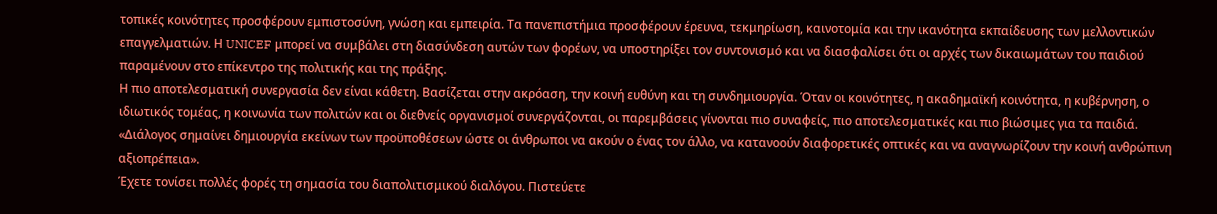τοπικές κοινότητες προσφέρουν εμπιστοσύνη, γνώση και εμπειρία. Τα πανεπιστήμια προσφέρουν έρευνα, τεκμηρίωση, καινοτομία και την ικανότητα εκπαίδευσης των μελλοντικών επαγγελματιών. Η UNICEF μπορεί να συμβάλει στη διασύνδεση αυτών των φορέων, να υποστηρίξει τον συντονισμό και να διασφαλίσει ότι οι αρχές των δικαιωμάτων του παιδιού παραμένουν στο επίκεντρο της πολιτικής και της πράξης.
Η πιο αποτελεσματική συνεργασία δεν είναι κάθετη. Βασίζεται στην ακρόαση, την κοινή ευθύνη και τη συνδημιουργία. Όταν οι κοινότητες, η ακαδημαϊκή κοινότητα, η κυβέρνηση, ο ιδιωτικός τομέας, η κοινωνία των πολιτών και οι διεθνείς οργανισμοί συνεργάζονται, οι παρεμβάσεις γίνονται πιο συναφείς, πιο αποτελεσματικές και πιο βιώσιμες για τα παιδιά.
«Διάλογος σημαίνει δημιουργία εκείνων των προϋποθέσεων ώστε οι άνθρωποι να ακούν ο ένας τον άλλο, να κατανοούν διαφορετικές οπτικές και να αναγνωρίζουν την κοινή ανθρώπινη αξιοπρέπεια».
Έχετε τονίσει πολλές φορές τη σημασία του διαπολιτισμικού διαλόγου. Πιστεύετε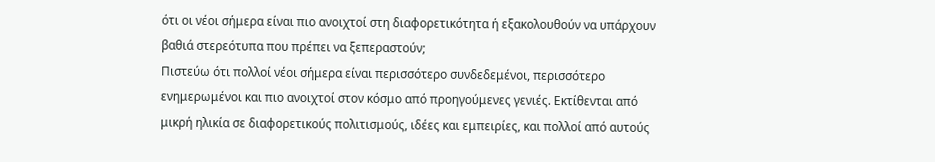ότι οι νέοι σήμερα είναι πιο ανοιχτοί στη διαφορετικότητα ή εξακολουθούν να υπάρχουν βαθιά στερεότυπα που πρέπει να ξεπεραστούν;
Πιστεύω ότι πολλοί νέοι σήμερα είναι περισσότερο συνδεδεμένοι, περισσότερο ενημερωμένοι και πιο ανοιχτοί στον κόσμο από προηγούμενες γενιές. Εκτίθενται από μικρή ηλικία σε διαφορετικούς πολιτισμούς, ιδέες και εμπειρίες, και πολλοί από αυτούς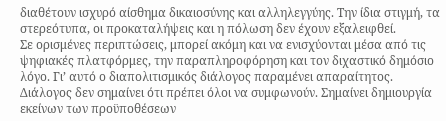διαθέτουν ισχυρό αίσθημα δικαιοσύνης και αλληλεγγύης. Την ίδια στιγμή, τα στερεότυπα, οι προκαταλήψεις και η πόλωση δεν έχουν εξαλειφθεί.
Σε ορισμένες περιπτώσεις, μπορεί ακόμη και να ενισχύονται μέσα από τις ψηφιακές πλατφόρμες, την παραπληροφόρηση και τον διχαστικό δημόσιο λόγο. Γι’ αυτό ο διαπολιτισμικός διάλογος παραμένει απαραίτητος. Διάλογος δεν σημαίνει ότι πρέπει όλοι να συμφωνούν. Σημαίνει δημιουργία εκείνων των προϋποθέσεων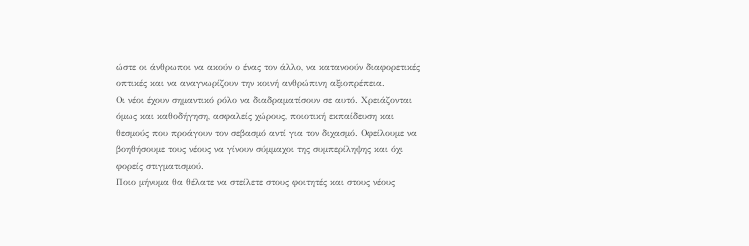ώστε οι άνθρωποι να ακούν ο ένας τον άλλο, να κατανοούν διαφορετικές οπτικές και να αναγνωρίζουν την κοινή ανθρώπινη αξιοπρέπεια.
Οι νέοι έχουν σημαντικό ρόλο να διαδραματίσουν σε αυτό. Χρειάζονται όμως και καθοδήγηση, ασφαλείς χώρους, ποιοτική εκπαίδευση και θεσμούς που προάγουν τον σεβασμό αντί για τον διχασμό. Οφείλουμε να βοηθήσουμε τους νέους να γίνουν σύμμαχοι της συμπερίληψης και όχι φορείς στιγματισμού.
Ποιο μήνυμα θα θέλατε να στείλετε στους φοιτητές και στους νέους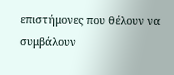επιστήμονες που θέλουν να συμβάλουν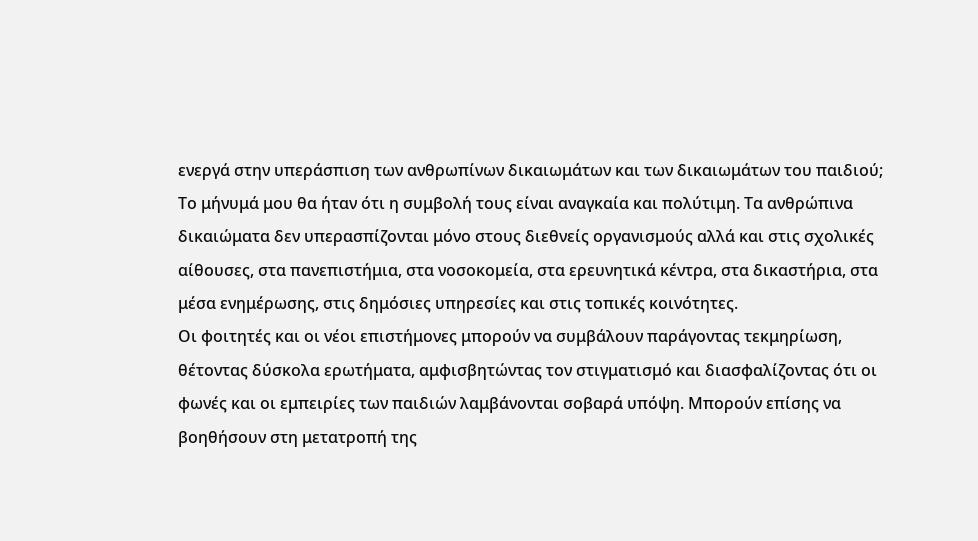ενεργά στην υπεράσπιση των ανθρωπίνων δικαιωμάτων και των δικαιωμάτων του παιδιού;
Το μήνυμά μου θα ήταν ότι η συμβολή τους είναι αναγκαία και πολύτιμη. Τα ανθρώπινα δικαιώματα δεν υπερασπίζονται μόνο στους διεθνείς οργανισμούς αλλά και στις σχολικές αίθουσες, στα πανεπιστήμια, στα νοσοκομεία, στα ερευνητικά κέντρα, στα δικαστήρια, στα μέσα ενημέρωσης, στις δημόσιες υπηρεσίες και στις τοπικές κοινότητες.
Οι φοιτητές και οι νέοι επιστήμονες μπορούν να συμβάλουν παράγοντας τεκμηρίωση, θέτοντας δύσκολα ερωτήματα, αμφισβητώντας τον στιγματισμό και διασφαλίζοντας ότι οι φωνές και οι εμπειρίες των παιδιών λαμβάνονται σοβαρά υπόψη. Μπορούν επίσης να βοηθήσουν στη μετατροπή της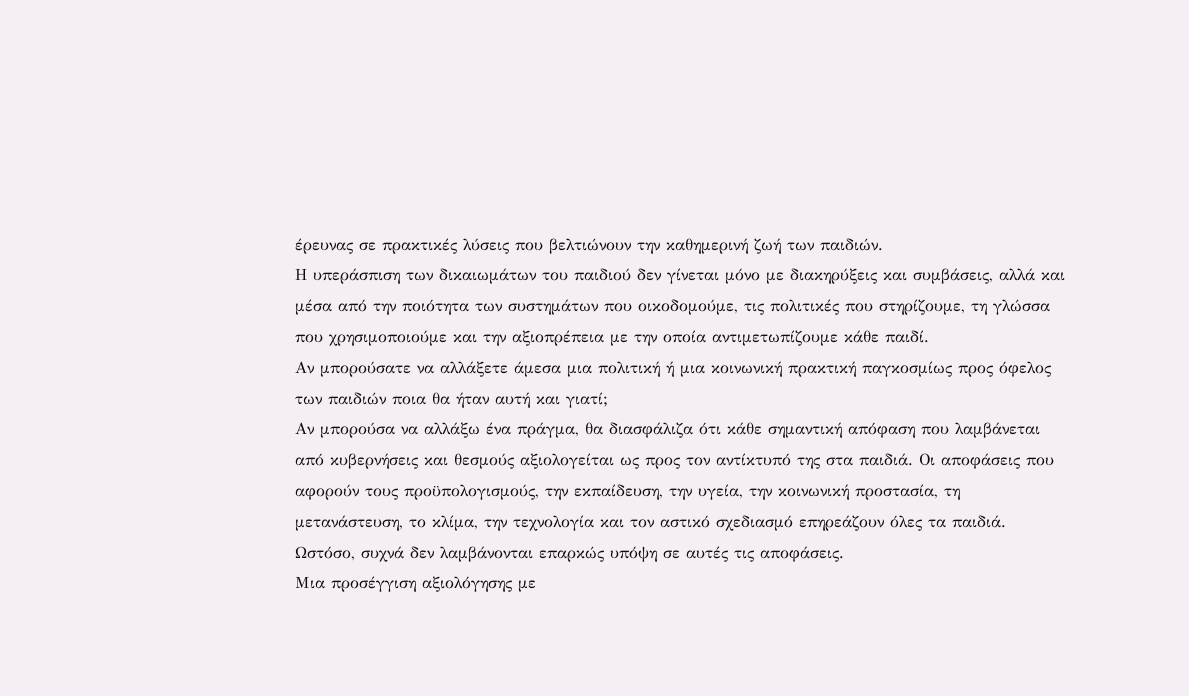έρευνας σε πρακτικές λύσεις που βελτιώνουν την καθημερινή ζωή των παιδιών.
Η υπεράσπιση των δικαιωμάτων του παιδιού δεν γίνεται μόνο με διακηρύξεις και συμβάσεις, αλλά και μέσα από την ποιότητα των συστημάτων που οικοδομούμε, τις πολιτικές που στηρίζουμε, τη γλώσσα που χρησιμοποιούμε και την αξιοπρέπεια με την οποία αντιμετωπίζουμε κάθε παιδί.
Αν μπορούσατε να αλλάξετε άμεσα μια πολιτική ή μια κοινωνική πρακτική παγκοσμίως προς όφελος των παιδιών ποια θα ήταν αυτή και γιατί;
Αν μπορούσα να αλλάξω ένα πράγμα, θα διασφάλιζα ότι κάθε σημαντική απόφαση που λαμβάνεται από κυβερνήσεις και θεσμούς αξιολογείται ως προς τον αντίκτυπό της στα παιδιά. Οι αποφάσεις που αφορούν τους προϋπολογισμούς, την εκπαίδευση, την υγεία, την κοινωνική προστασία, τη μετανάστευση, το κλίμα, την τεχνολογία και τον αστικό σχεδιασμό επηρεάζουν όλες τα παιδιά. Ωστόσο, συχνά δεν λαμβάνονται επαρκώς υπόψη σε αυτές τις αποφάσεις.
Μια προσέγγιση αξιολόγησης με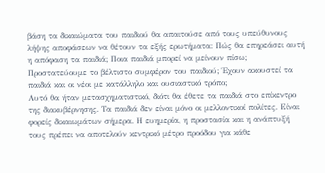βάση τα δικαιώματα του παιδιού θα απαιτούσε από τους υπεύθυνους λήψης αποφάσεων να θέτουν τα εξής ερωτήματα: Πώς θα επηρεάσει αυτή η απόφαση τα παιδιά; Ποια παιδιά μπορεί να μείνουν πίσω; Προστατεύουμε το βέλτιστο συμφέρον του παιδιού; Έχουν ακουστεί τα παιδιά και οι νέοι με κατάλληλο και ουσιαστικό τρόπο;
Αυτό θα ήταν μετασχηματιστικό, διότι θα έθετε τα παιδιά στο επίκεντρο της διακυβέρνησης. Τα παιδιά δεν είναι μόνο οι μελλοντικοί πολίτες. Είναι φορείς δικαιωμάτων σήμερα. Η ευημερία, η προστασία και η ανάπτυξή τους πρέπει να αποτελούν κεντρικό μέτρο προόδου για κάθε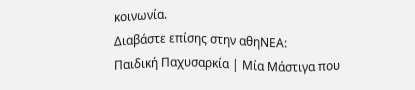κοινωνία.
Διαβάστε επίσης στην αθηΝΕΑ:
Παιδική Παχυσαρκία | Μία Μάστιγα που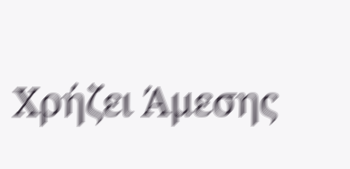Χρήζει Άμεσης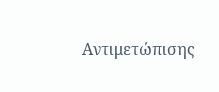Αντιμετώπισης